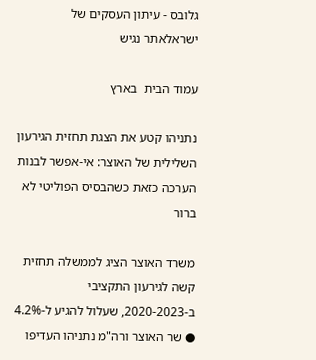גלובס - עיתון העסקים של ישראלאתר נגיש

עמוד הבית  בארץ

נתניהו קטע את הצגת תחזית הגירעון השלילית של האוצר: אי-אפשר לבנות הערכה כזאת כשהבסיס הפוליטי לא ברור

משרד האוצר הציג לממשלה תחזית קשה לגירעון התקציבי ב-2020-2023, שעלול להגיע ל-4.2% ● שר האוצר ורה"מ נתניהו העדיפו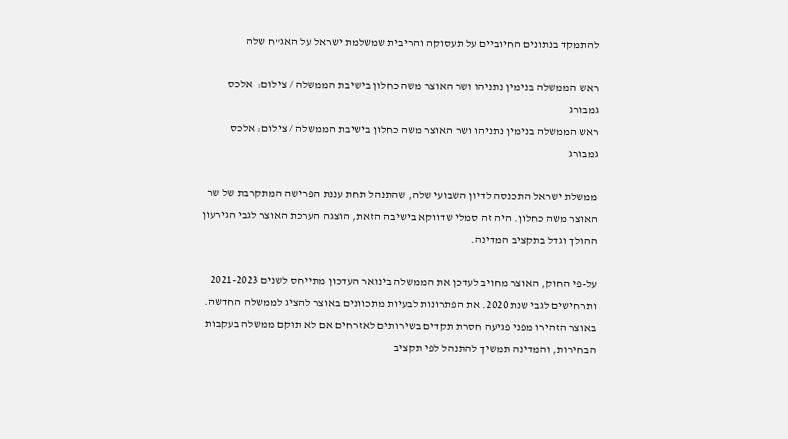להתמקד בנתונים החיוביים על תעסוקה והריבית שמשלמת ישראל על האג"ח שלה

ראש הממשלה בנימין נתניהו ושר האוצר משה כחלון בישיבת הממשלה / צילום:  אלכס גמבורג
ראש הממשלה בנימין נתניהו ושר האוצר משה כחלון בישיבת הממשלה / צילום: אלכס גמבורג

ממשלת ישראל התכנסה לדיון השבועי שלה, שהתנהל תחת עננת הפרישה המתקרבת של שר האוצר משה כחלון. היה זה סמלי שדווקא בישיבה הזאת, הוצגה הערכת האוצר לגבי הגירעון ההולך וגדל בתקציב המדינה.

על-פי החוק, האוצר מחויב לעדכן את הממשלה בינואר העדכון מתייחס לשנים 2021-2023 ותרחישים לגבי שנת 2020. את הפתרונות לבעיות מתכוונים באוצר להציג לממשלה החדשה. באוצר הזהירו מפני פגיעה חסרת תקדים בשירותים לאזרחים אם לא תוקם ממשלה בעקבות הבחירות, והמדינה תמשיך להתנהל לפי תקציב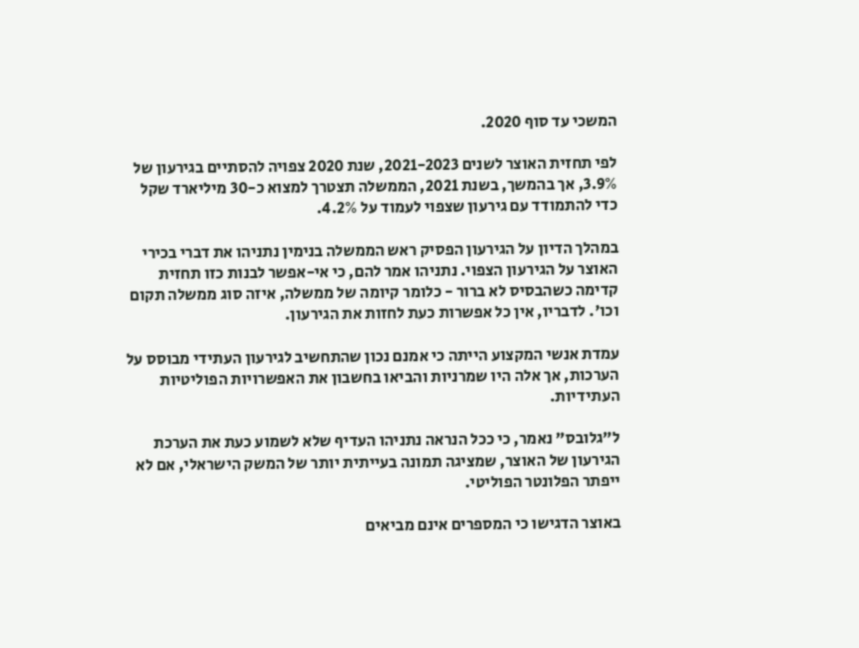המשכי עד סוף 2020.

לפי תחזית האוצר לשנים 2021-2023, שנת 2020 צפויה להסתיים בגירעון של 3.9%, אך בהמשך, בשנת 2021, הממשלה תצטרך למצוא כ-30 מיליארד שקל כדי להתמודד עם גירעון שצפוי לעמוד על 4.2%.

במהלך הדיון על הגירעון הפסיק ראש הממשלה בנימין נתניהו את דברי בכירי האוצר על הגירעון הצפוי. נתניהו אמר להם, כי אי-אפשר לבנות כזו תחזית קדימה כשהבסיס לא ברור - כלומר קיומה של ממשלה, איזה סוג ממשלה תקום וכו'. לדבריו, אין כל אפשרות כעת לחזות את הגירעון.

עמדת אנשי המקצוע הייתה כי אמנם נכון שהתחשיב לגירעון העתידי מבוסס על הערכות, אך אלה היו שמרניות והביאו בחשבון את האפשרויות הפוליטיות העתידיות.

ל"גלובס" נאמר, כי ככל הנראה נתניהו העדיף שלא לשמוע כעת את הערכת הגירעון של האוצר, שמציגה תמונה בעייתית יותר של המשק הישראלי, אם לא ייפתר הפלונטר הפוליטי.

באוצר הדגישו כי המספרים אינם מביאים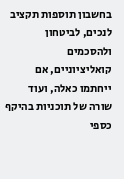בחשבון תוספות תקציב לנכים, לביטחון ולהסכמים קואליציוניים, אם ייחתמו כאלה, ועוד שורה של תוכניות בהיקף כספי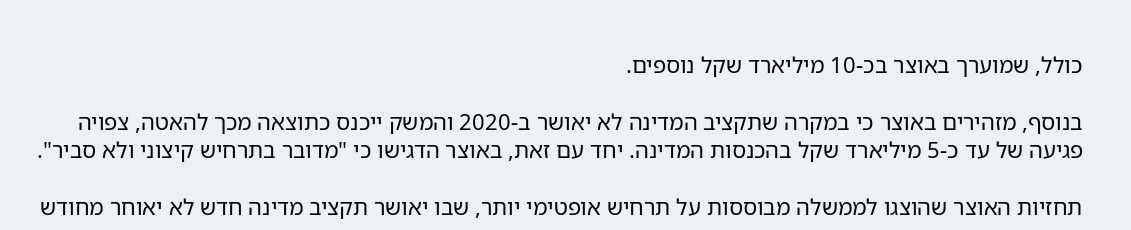כולל, שמוערך באוצר בכ-10 מיליארד שקל נוספים.

בנוסף, מזהירים באוצר כי במקרה שתקציב המדינה לא יאושר ב-2020 והמשק ייכנס כתוצאה מכך להאטה, צפויה פגיעה של עד כ-5 מיליארד שקל בהכנסות המדינה. יחד עם זאת, באוצר הדגישו כי "מדובר בתרחיש קיצוני ולא סביר".

תחזיות האוצר שהוצגו לממשלה מבוססות על תרחיש אופטימי יותר, שבו יאושר תקציב מדינה חדש לא יאוחר מחודש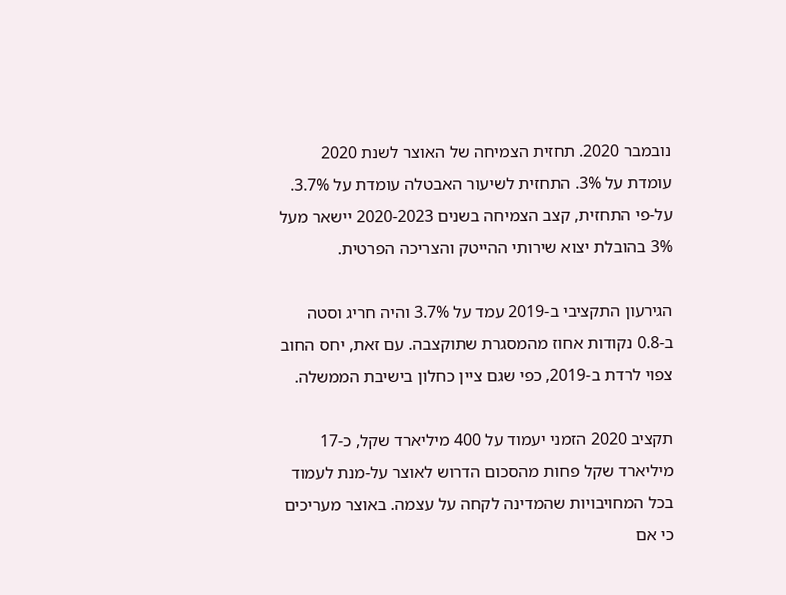נובמבר 2020. תחזית הצמיחה של האוצר לשנת 2020 עומדת על 3%. התחזית לשיעור האבטלה עומדת על 3.7%. על-פי התחזית, קצב הצמיחה בשנים 2020-2023 יישאר מעל 3% בהובלת יצוא שירותי ההייטק והצריכה הפרטית.

הגירעון התקציבי ב-2019 עמד על 3.7% והיה חריג וסטה ב-0.8 נקודות אחוז מהמסגרת שתוקצבה. עם זאת, יחס החוב צפוי לרדת ב-2019, כפי שגם ציין כחלון בישיבת הממשלה.

תקציב 2020 הזמני יעמוד על 400 מיליארד שקל, כ-17 מיליארד שקל פחות מהסכום הדרוש לאוצר על-מנת לעמוד בכל המחויבויות שהמדינה לקחה על עצמה. באוצר מעריכים כי אם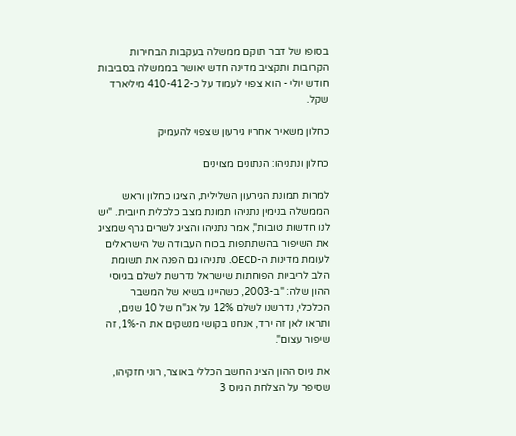בסופו של דבר תוקם ממשלה בעקבות הבחירות הקרובות ותקציב מדינה חדש יאושר בממשלה בסביבות חודש יולי - הוא צפוי לעמוד על כ-410-412 מיליארד שקל.

כחלון משאיר אחריו גירעון שצפוי להעמיק

כחלון ונתניהו: הנתונים מצוינים

למרות תמונת הגירעון השלילית, הציגו כחלון וראש הממשלה בנימין נתניהו תמונת מצב כלכלית חיובית. "יש לנו חדשות טובות", אמר נתניהו והציג לשרים גרף שמציג את השיפור בהשתתפות בכוח העבודה של הישראלים לעומת מדינות ה-OECD. נתניהו גם הפנה את תשומת הלב לריביות הפוחתות שישראל נדרשת לשלם בגיוסי ההון שלה: "ב-2003, כשהיינו בשיא של המשבר הכלכלי, נדרשנו לשלם 12% על אג"ח של 10 שנים, ותראו לאן זה ירד, אנחנו בקושי מנשקים את ה-1%, זה שיפור עצום".

את גיוס ההון הציג החשב הכללי באוצר, רוני חזקיהו, שסיפר על הצלחת הגיוס 3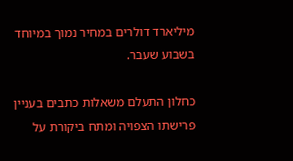מיליארד דולרים במחיר נמוך במיוחד בשבוע שעבר.

כחלון התעלם משאלות כתבים בעניין פרישתו הצפויה ומתח ביקורת על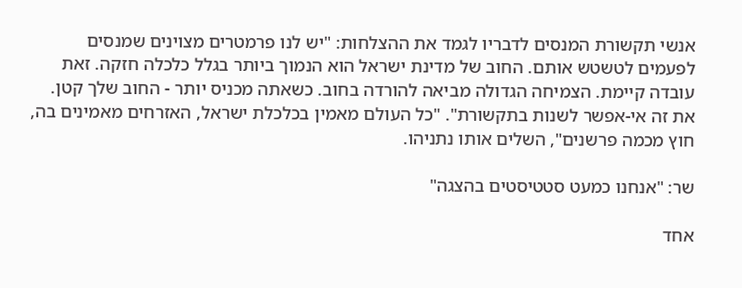אנשי תקשורת המנסים לדבריו לגמד את ההצלחות: "יש לנו פרמטרים מצוינים שמנסים לפעמים לטשטש אותם. החוב של מדינת ישראל הוא הנמוך ביותר בגלל כלכלה חזקה. זאת עובדה קיימת. הצמיחה הגדולה מביאה להורדה בחוב. כשאתה מכניס יותר - החוב שלך קטן. את זה אי-אפשר לשנות בתקשורת". "כל העולם מאמין בכלכלת ישראל, האזרחים מאמינים בה, חוץ מכמה פרשנים", השלים אותו נתניהו.

שר: "אנחנו כמעט סטטיסטים בהצגה"

אחד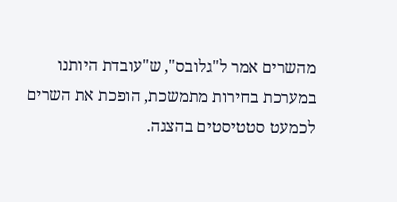מהשרים אמר ל"גלובס", ש"עובדת היותנו במערכת בחירות מתמשכת, הופכת את השרים לכמעט סטטיסטים בהצגה.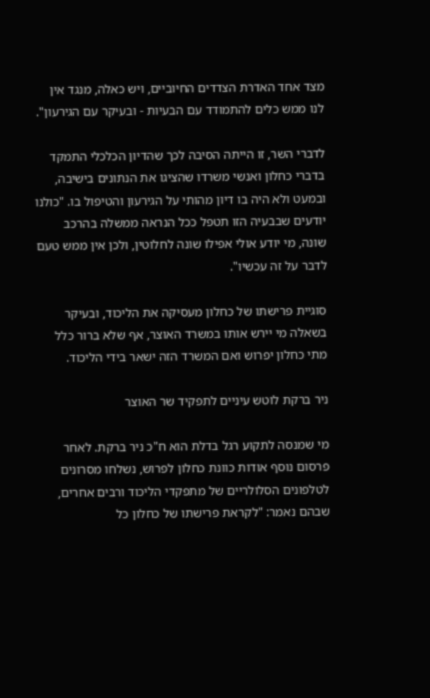מצד אחד האדרת הצדדים החיוביים, ויש כאלה, מנגד אין לנו ממש כלים להתמודד עם הבעיות - ובעיקר עם הגירעון".

לדברי השר, זו הייתה הסיבה לכך שהדיון הכלכלי התמקד בדברי כחלון ואנשי משרדו שהציגו את הנתונים בישיבה, ובמעט ולא היה בו דיון מהותי על הגירעון והטיפול בו. "כולנו יודעים שבבעיה הזו תטפל ככל הנראה ממשלה בהרכב שונה, מי יודע אולי אפילו שונה לחלוטין, ולכן אין ממש טעם לדבר על זה עכשיו".

סוגיית פרישתו של כחלון מעסיקה את הליכוד, ובעיקר בשאלה מי יירש אותו במשרד האוצר, אף שלא ברור כלל מתי כחלון יפרוש ואם המשרד הזה ישאר בידי הליכוד.

ניר ברקת לוטש עיניים לתפקיד שר האוצר

מי שמנסה לתקוע רגל בדלת הוא ח"כ ניר ברקת. לאחר פרסום נוסף אודות כוונת כחלון לפרוש, נשלחו מסרונים לטלפונים הסלולריים של מתפקדי הליכוד ורבים אחרים, שבהם נאמר: "לקראת פרישתו של כחלון כל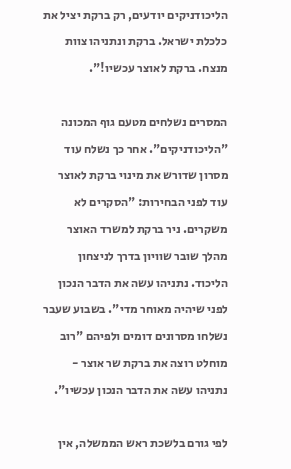הליכודניקים יודעים, רק ברקת יציל את כלכלת ישראל. ברקת ונתניהו צוות מנצח. ברקת לאוצר עכשיו!".

המסרים נשלחים מטעם גוף המכונה "הליכודניקים". אחר כך נשלח עוד מסרון שדורש את מינוי ברקת לאוצר עוד לפני הבחירות: "הסקרים לא משקרים. ניר ברקת למשרד האוצר מהלך שובר שוויון בדרך לניצחון הליכוד. נתניהו עשה את הדבר הנכון לפני שיהיה מאוחר מדי". בשבוע שעבר נשלחו מסרונים דומים ולפיהם "רוב מוחלט רוצה את ברקת שר אוצר - נתניהו עשה את הדבר הנכון עכשיו".

לפי גורם בלשכת ראש הממשלה, אין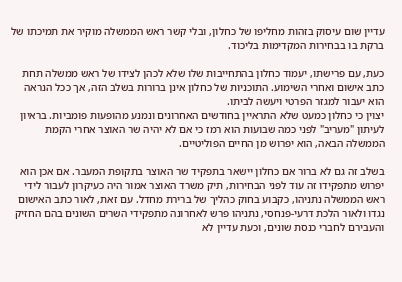עדיין שום עיסוק בזהות מחליפו של כחלון, ובלי קשר ראש הממשלה מוקיר את תמיכתו של ברקת בו בבחירות המקדימות בליכוד.

כעת, עם פרישתו, יעמוד כחלון בהתחייבות שלו שלא לכהן לצידו של ראש ממשלה תחת כתב אישום ואחרי השימוע. התוכניות של כחלון אינן ברורות בשלב הזה, אך ככל הנראה הוא יעבור למגזר הפרטי ויעשה לביתו.
יצוין כי כחלון כמעט שלא התראיין בחודשים האחרונים ונמנע מהופעות פומביות. בראיון לעיתון "מעריב" לפני כמה שבועות הוא רמז כי אם לא יהיה שר האוצר אחרי הקמת הממשלה הבאה, הוא יפרוש מן החיים הפוליטיים.

בשלב זה גם לא ברור אם כחלון יישאר בתפקיד שר האוצר בתקופת המעבר. אם אכן הוא יפרוש מתפקידו זה עוד לפני הבחירות, תיק משרד האוצר אמור היה כעיקרון לעבור לידי ראש הממשלה נתניהו, כקבוע בחוק כהליך של ברירת מחדל. עם זאת, לאור כתב האישום נגדו ולאור הלכת דרעי-פנחסי, נתניהו פרש לאחרונה מתפקידי השרים השונים בהם החזיק והעבירם לחברי כנסת שונים, וכעת עדיין לא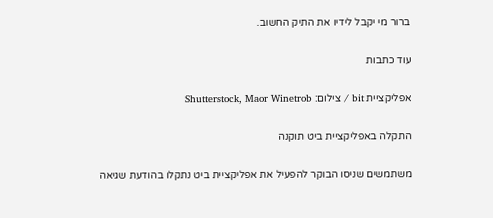ברור מי יקבל לידיו את התיק החשוב.

עוד כתבות

אפליקציית bit / צילום: Shutterstock, Maor Winetrob

התקלה באפליקציית ביט תוקנה

משתמשים שניסו הבוקר להפעיל את אפליקציית ביט נתקלו בהודעת שגיאה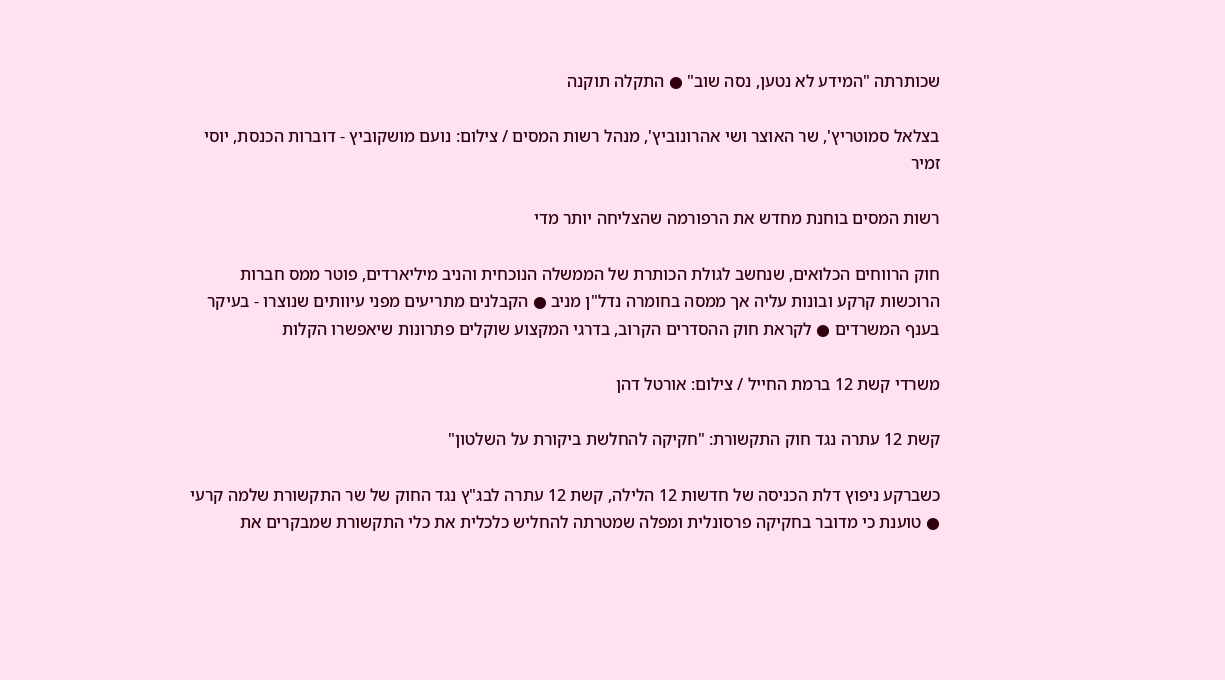שכותרתה "המידע לא נטען, נסה שוב" ● התקלה תוקנה

בצלאל סמוטריץ', שר האוצר ושי אהרונוביץ', מנהל רשות המסים / צילום: נועם מושקוביץ - דוברות הכנסת, יוסי זמיר

רשות המסים בוחנת מחדש את הרפורמה שהצליחה יותר מדי

חוק הרווחים הכלואים, שנחשב לגולת הכותרת של הממשלה הנוכחית והניב מיליארדים, פוטר ממס חברות הרוכשות קרקע ובונות עליה אך ממסה בחומרה נדל"ן מניב ● הקבלנים מתריעים מפני עיוותים שנוצרו - בעיקר בענף המשרדים ● לקראת חוק ההסדרים הקרוב, בדרגי המקצוע שוקלים פתרונות שיאפשרו הקלות

משרדי קשת 12 ברמת החייל / צילום: אורטל דהן

קשת 12 עתרה נגד חוק התקשורת: "חקיקה להחלשת ביקורת על השלטון"

כשברקע ניפוץ דלת הכניסה של חדשות 12 הלילה, קשת 12 עתרה לבג"ץ נגד החוק של שר התקשורת שלמה קרעי ● טוענת כי מדובר בחקיקה פרסונלית ומפלה שמטרתה להחליש כלכלית את כלי התקשורת שמבקרים את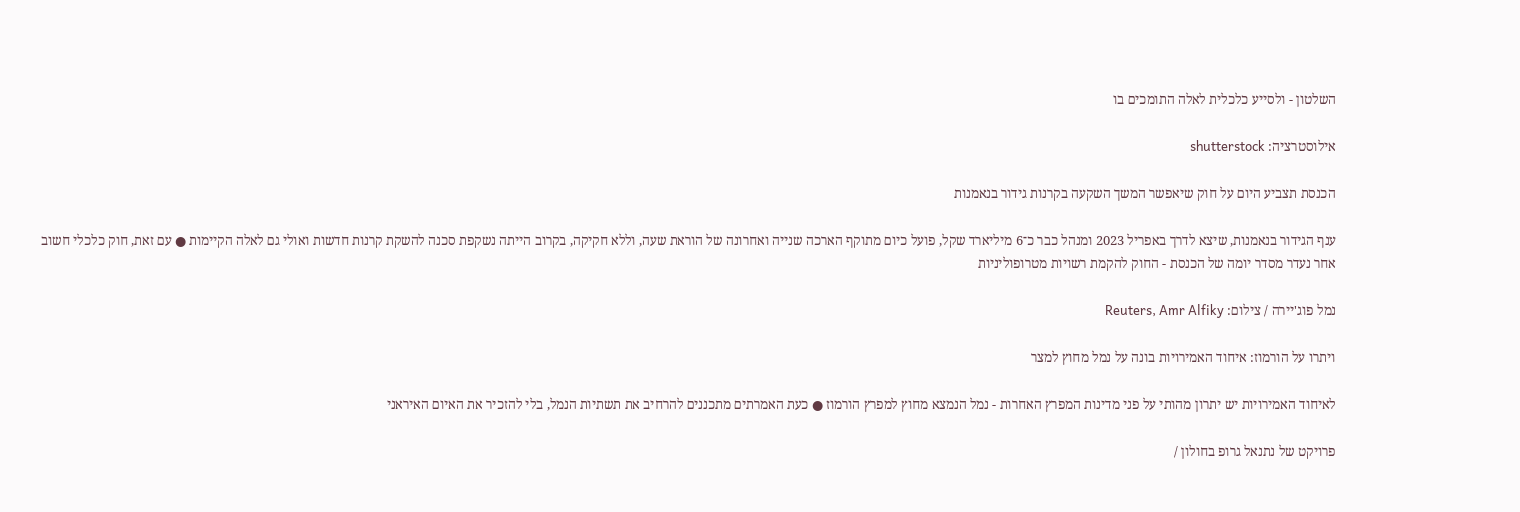השלטון - ולסייע כלכלית לאלה התומכים בו

אילוסטרציה: shutterstock

הכנסת תצביע היום על חוק שיאפשר המשך השקעה בקרנות גידור בנאמנות

ענף הגידור בנאמנות, שיצא לדרך באפריל 2023 ומנהל כבר כ־6 מיליארד שקל, פועל כיום מתוקף הארכה שנייה ואחרונה של הוראת שעה, וללא חקיקה, בקרוב הייתה נשקפת סכנה להשקת קרנות חדשות ואולי גם לאלה הקיימות ● עם זאת, חוק כלכלי חשוב אחר נעדר מסדר יומה של הכנסת - החוק להקמת רשויות מטרופוליניות

נמל פוג'יירה / צילום: Reuters, Amr Alfiky

ויתרו על הורמוז: איחוד האמירויות בונה על נמל מחוץ למצר

לאיחוד האמירויות יש יתרון מהותי על פני מדינות המפרץ האחרות - נמל הנמצא מחוץ למפרץ הורמוז ● כעת האמרתים מתכננים להרחיב את תשתיות הנמל, בלי להזכיר את האיום האיראני

פרויקט של נתנאל גרופ בחולון /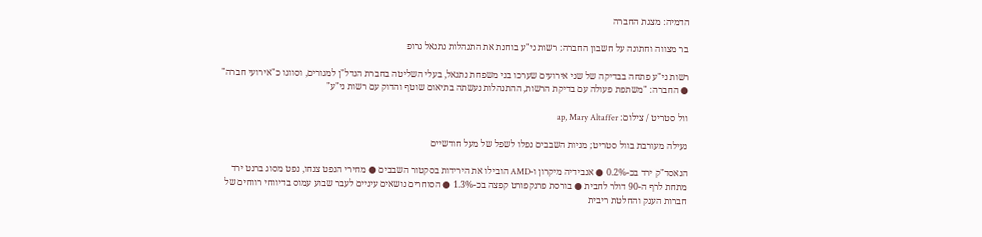הדמיה: מצגת החברה

בר מצווה וחתונה על חשבון החברה: רשות ני"ע בוחנת את התנהלות נתנאל גרופ

רשות ני"ע פתחה בבדיקה של שני אירועים שערכו בני משפחת נתנאל, בעלי השליטה בחברת הנדל"ן למגורים, וסווגו כ"אירועי חברה" ● החברה: "משתפת פעולה עם בדיקת הרשות, ההתנהלות נעשתה בתיאום שוטף והדוק עם רשות ני"ע"

וול סטריט / צילום: ap, Mary Altaffer

נעילה מעורבת בוול סטריט; מניות השבבים נפלו לשפל של מעל חודשיים

הנאסד"ק ירד בכ-0.2% ● אנבידיה מיקרון ו-AMD הובילו את הירידות בסקטור השבבים ● מחירי הנפט צנחו, נפט מסוג ברנט ירד מתחת לרף ה-90 דולר לחבית ● בורסת פרנקפורט קפצה בכ-1.3% ● הסוחרים נושאים עיניים לעבר שבוע עמוס בדיווחי רווחים של חברות הענק והחלטת ריבית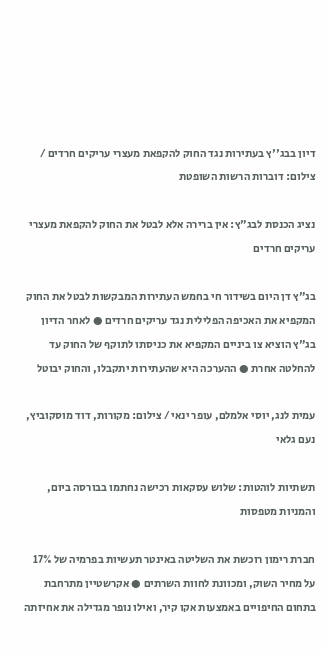דיון בבג''ץ בעתירות נגד החוק להקפאת מעצרי עריקים חרדים / צילום: דוברות הרשות השופטת

נציג הכנסת לבג"ץ: אין ברירה אלא לבטל את החוק להקפאת מעצרי עריקים חרדים

בג"ץ דן היום בשידור חי בחמש העתירות המבקשות לבטל את החוק המקפיא את האכיפה הפלילית נגד עריקים חרדים ● לאחר הדיון בג"ץ הוציא צו ביניים המקפיא את כניסתו לתוקף של החוק עד להחלטה אחרת ● ההערכה היא שהעתירות יתקבלו, והחוק יבוטל

עמית לנג, יוסי אלמלם, עופר ינאי / צילום: מקורות, דוד מוסקוביץ, נעם גלאי

תשתיות לוהטות: שלוש עסקאות רכישה נחתמו בבורסה ביום, והמניות מטפסות

חברת רימון רוכשת את השליטה באינטר תעשיות בפרמיה של 17% על מחיר השוק, ומכוונת לחוות השרתים ● אקרשטיין מתרחבת בתחום החיפויים באמצעות אקו קיר, ואילו נופר מגדילה את אחיזתה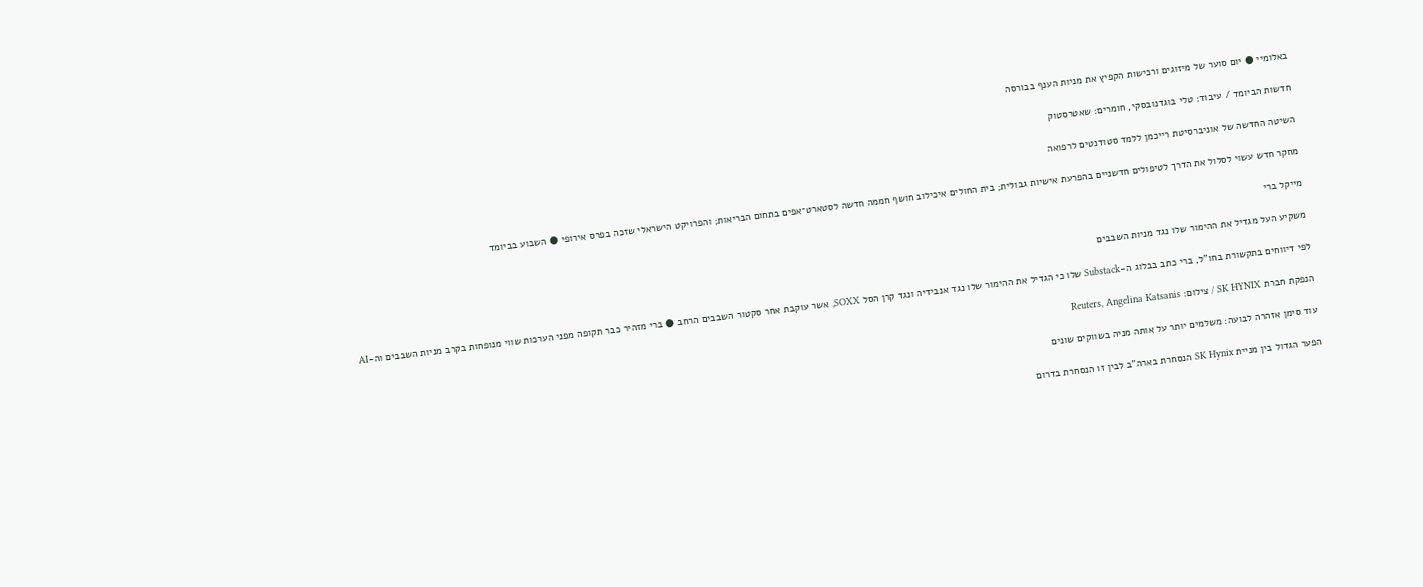באלומיי ● יום סוער של מיזוגים ורכישות הקפיץ את מניות הענף בבורסה

חדשות הביומד / עיבוד: טלי בוגדנובסקי, חומרים: שאטרסטוק

השיטה החדשה של אוניברסיטת רייכמן ללמד סטודנטים לרפואה

מחקר חדש עשוי לסלול את הדרך לטיפולים חדשניים בהפרעת אישיות גבולית; בית החולים איכילוב חושף חממה חדשה לסטארט־אפים בתחום הבריאות; והפרויקט הישראלי שזכה בפרס אירופי ● השבוע בביומד

מייקל ברי

משקיע העל מגדיל את ההימור שלו נגד מניות השבבים

לפי דיווחים בתקשורת בחו"ל, ברי כתב בבלוג ה-Substack שלו כי הגדיל את ההימור שלו נגד אנבידיה ונגד קרן הסל SOXX, אשר עוקבת אחר סקטור השבבים הרחב ● ברי מזהיר כבר תקופה מפני הערכות שווי מנופחות בקרב מניות השבבים וה-AI

הנפקת חברת SK HYNIX / צילום: Reuters, Angelina Katsanis

עוד סימן אזהרה לבועה: משלמים יותר על אותה מניה בשווקים שונים

הפער הגדול בין מניית SK Hynix הנסחרת בארה"ב לבין זו הנסחרת בדרום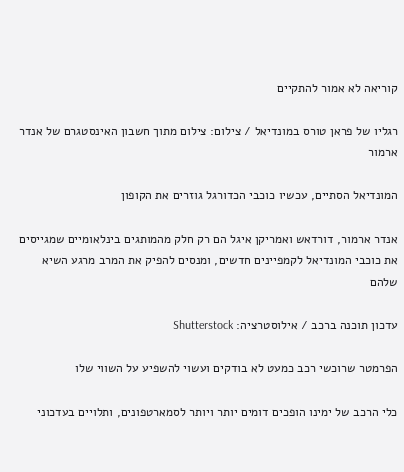קוריאה לא אמור להתקיים

רגליו של פראן טורס במונדיאל / צילום: צילום מתוך חשבון האינסטגרם של אנדר ארמור

המונדיאל הסתיים, עכשיו כוכבי הכדורגל גוזרים את הקופון

אנדר ארמור, דורדאש ואמריקן איגל הם רק חלק מהמותגים בינלאומיים שמגייסים את כוכבי המונדיאל לקמפיינים חדשים, ומנסים להפיק את המרב מרגע השיא שלהם

עדכון תוכנה ברכב / אילוסטרציה: Shutterstock

הפרמטר שרוכשי רכב כמעט לא בודקים ועשוי להשפיע על השווי שלו

כלי הרכב של ימינו הופכים דומים יותר ויותר לסמארטפונים, ותלויים בעדכוני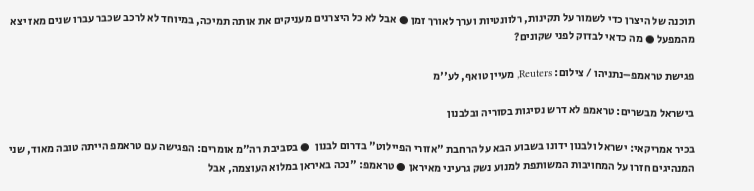תוכנה של היצרן כדי לשמור על תקינות, רלוונטיות וערך לאורך זמן ● אבל לא כל היצרנים מעניקים את אותה תמיכה, במיוחד לא לרכב שכבר עברו שנים מאז יצא מהמפעל ● מה כדאי לבדוק לפני שקונים?

פגישת טראמפ–נתניהו / צילום: Reuters, מעיין טואף, לע''מ

בישראל מבשרים: טראמפ לא דרש נסיגות בסוריה ובלבנון

בכיר אמריקאי: ישראל ולבנון ידונו בשבוע הבא על הרחבת "אזורי הפיילוט" בדרום לבנון  ● בסביבת רה"מ אומרים: הפגישה עם טראמפ הייתה טובה מאוד, שני המנהיגים חזרו על המחויבות המשותפת למנוע נשק גרעיני מאיראן ● טראמפ: "נכה באיראן במלוא העוצמה, אבל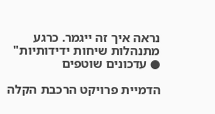נראה איך זה ייגמר. כרגע מתנהלות שיחות ידידותיות" ● עדכונים שוטפים

הדמיית פרויקט הרכבת הקלה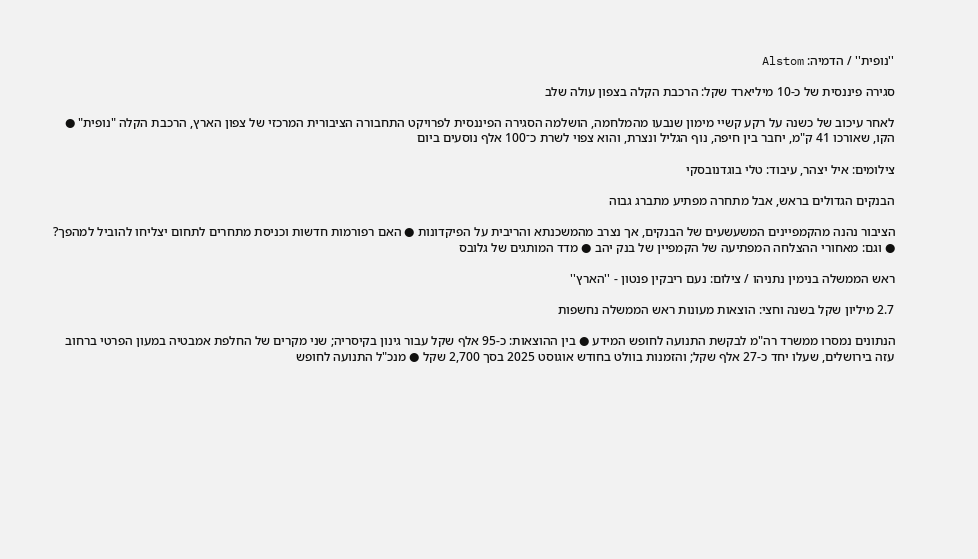''נופית'' / הדמיה: Alstom

סגירה פיננסית של כ-10 מיליארד שקל: הרכבת הקלה בצפון עולה שלב

לאחר עיכוב של כשנה על רקע קשיי מימון שנבעו מהמלחמה, הושלמה הסגירה הפיננסית לפרויקט התחבורה הציבורית המרכזי של צפון הארץ, הרכבת הקלה "נופית" ● הקו, שאורכו 41 ק"מ, יחבר בין חיפה, נוף הגליל ונצרת, והוא צפוי לשרת כ־100 אלף נוסעים ביום

צילומים: איל יצהר, עיבוד: טלי בוגדנובסקי

הבנקים הגדולים בראש, אבל מתחרה מפתיע מתברג גבוה

הציבור נהנה מהקמפיינים המשעשעים של הבנקים, אך נצרב מהמשכנתא והריבית על הפיקדונות ● האם רפורמות חדשות וכניסת מתחרים לתחום יצליחו להוביל למהפך? ● וגם: מאחורי ההצלחה המפתיעה של הקמפיין של בנק יהב ● מדד המותגים של גלובס

ראש הממשלה בנימין נתניהו / צילום: נעם ריבקין פנטון - ''הארץ''

2.7 מיליון שקל בשנה וחצי: הוצאות מעונות ראש הממשלה נחשפות

הנתונים נמסרו ממשרד רה"מ לבקשת התנועה לחופש המידע ● בין ההוצאות: כ-95 אלף שקל עבור גינון בקיסריה; שני מקרים של החלפת אמבטיה במעון הפרטי ברחוב עזה בירושלים, שעלו יחד כ-27 אלף שקל; והזמנות בוולט בחודש אוגוסט 2025 בסך 2,700 שקל ● מנכ"ל התנועה לחופש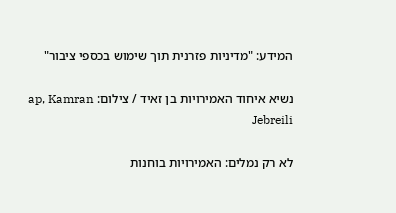המידע: "מדיניות פזרנית תוך שימוש בכספי ציבור"

נשיא איחוד האמירויות בן זאיד / צילום: ap, Kamran Jebreili

לא רק נמלים: האמירויות בוחנות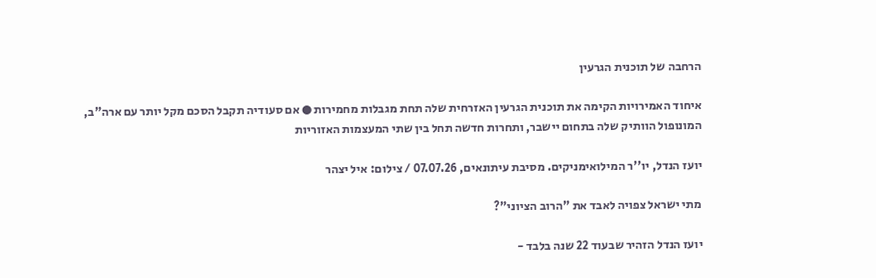הרחבה של תוכנית הגרעין

איחוד האמירויות הקימה את תוכנית הגרעין האזרחית שלה תחת מגבלות מחמירות ● אם סעודיה תקבל הסכם מקל יותר עם ארה"ב, המונופול הוותיק שלה בתחום יישבר, ותחרות חדשה תחל בין שתי המעצמות האזוריות

יועז הנדל, יו''ר המילואימניקים. מסיבת עיתונאים, 07.07.26 / צילום: איל יצהר

מתי ישראל צפויה לאבד את "הרוב הציוני"?

יועז הנדל הזהיר שבעוד 22 שנה בלבד -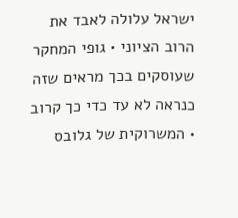ישראל עלולה לאבד את הרוב הציוני • גופי המחקר שעוסקים בכך מראים שזה כנראה לא עד כדי כך קרוב • המשרוקית של גלובס